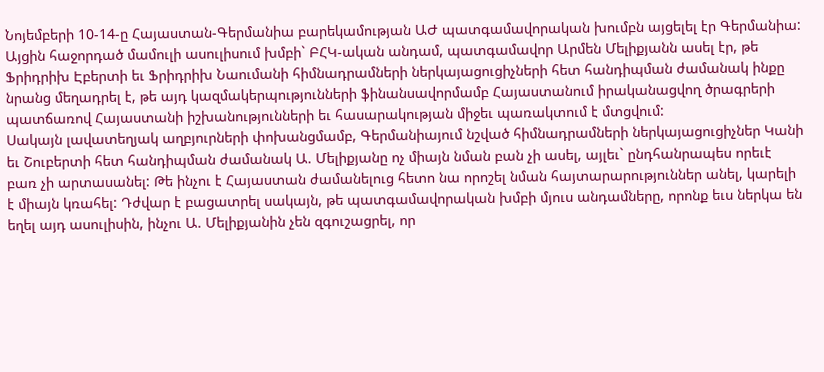Նոյեմբերի 10-14-ը Հայաստան-Գերմանիա բարեկամության ԱԺ պատգամավորական խումբն այցելել էր Գերմանիա: Այցին հաջորդած մամուլի ասուլիսում խմբի` ԲՀԿ-ական անդամ, պատգամավոր Արմեն Մելիքյանն ասել էր, թե Ֆրիդրիխ Էբերտի եւ Ֆրիդրիխ Նաումանի հիմնադրամների ներկայացուցիչների հետ հանդիպման ժամանակ ինքը նրանց մեղադրել է, թե այդ կազմակերպությունների ֆինանսավորմամբ Հայաստանում իրականացվող ծրագրերի պատճառով Հայաստանի իշխանությունների եւ հասարակության միջեւ պառակտում է մտցվում:
Սակայն լավատեղյակ աղբյուրների փոխանցմամբ, Գերմանիայում նշված հիմնադրամների ներկայացուցիչներ Կանի եւ Շուբերտի հետ հանդիպման ժամանակ Ա. Մելիքյանը ոչ միայն նման բան չի ասել, այլեւ` ընդհանրապես որեւէ բառ չի արտասանել: Թե ինչու է Հայաստան ժամանելուց հետո նա որոշել նման հայտարարություններ անել, կարելի է միայն կռահել: Դժվար է բացատրել սակայն, թե պատգամավորական խմբի մյուս անդամները, որոնք եւս ներկա են եղել այդ ասուլիսին, ինչու Ա. Մելիքյանին չեն զգուշացրել, որ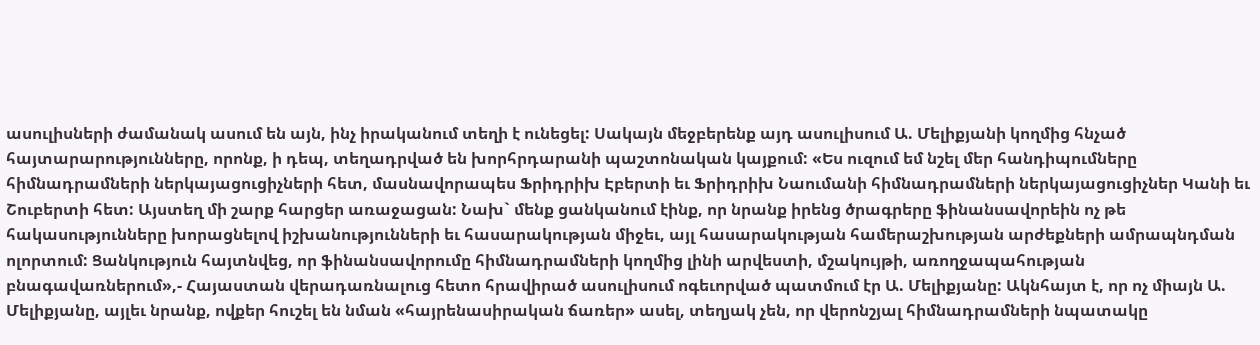ասուլիսների ժամանակ ասում են այն, ինչ իրականում տեղի է ունեցել: Սակայն մեջբերենք այդ ասուլիսում Ա. Մելիքյանի կողմից հնչած հայտարարությունները, որոնք, ի դեպ, տեղադրված են խորհրդարանի պաշտոնական կայքում: «Ես ուզում եմ նշել մեր հանդիպումները հիմնադրամների ներկայացուցիչների հետ, մասնավորապես Ֆրիդրիխ Էբերտի եւ Ֆրիդրիխ Նաումանի հիմնադրամների ներկայացուցիչներ Կանի եւ Շուբերտի հետ: Այստեղ մի շարք հարցեր առաջացան: Նախ` մենք ցանկանում էինք, որ նրանք իրենց ծրագրերը ֆինանսավորեին ոչ թե հակասությունները խորացնելով իշխանությունների եւ հասարակության միջեւ, այլ հասարակության համերաշխության արժեքների ամրապնդման ոլորտում: Ցանկություն հայտնվեց, որ ֆինանսավորումը հիմնադրամների կողմից լինի արվեստի, մշակույթի, առողջապահության բնագավառներում»,- Հայաստան վերադառնալուց հետո հրավիրած ասուլիսում ոգեւորված պատմում էր Ա. Մելիքյանը: Ակնհայտ է, որ ոչ միայն Ա. Մելիքյանը, այլեւ նրանք, ովքեր հուշել են նման «հայրենասիրական ճառեր» ասել, տեղյակ չեն, որ վերոնշյալ հիմնադրամների նպատակը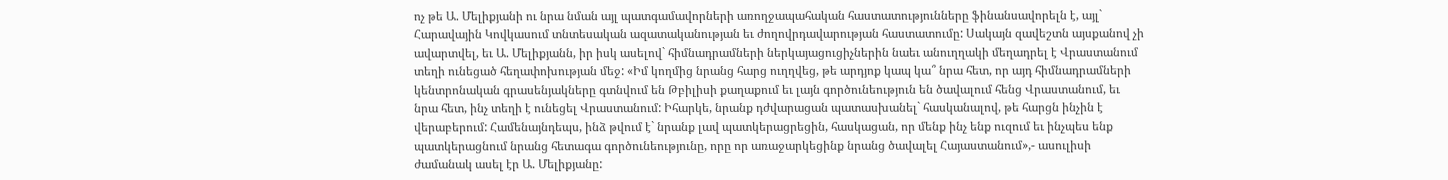ոչ թե Ա. Մելիքյանի ու նրա նման այլ պատգամավորների առողջապահական հաստատությունները ֆինանսավորելն է, այլ` Հարավային Կովկասում տնտեսական ազատականության եւ ժողովրդավարության հաստատումը: Սակայն զավեշտն այսքանով չի ավարտվել, եւ Ա. Մելիքյանն, իր իսկ ասելով` հիմնադրամների ներկայացուցիչներին նաեւ անուղղակի մեղադրել է Վրաստանում տեղի ունեցած հեղափոխության մեջ: «Իմ կողմից նրանց հարց ուղղվեց, թե արդյոք կապ կա՞ նրա հետ, որ այդ հիմնադրամների կենտրոնական գրասենյակները գտնվում են Թբիլիսի քաղաքում եւ լայն գործունեություն են ծավալում հենց Վրաստանում, եւ նրա հետ, ինչ տեղի է ունեցել Վրաստանում: Իհարկե, նրանք դժվարացան պատասխանել` հասկանալով, թե հարցն ինչին է վերաբերում: Համենայնդեպս, ինձ թվում է` նրանք լավ պատկերացրեցին, հասկացան, որ մենք ինչ ենք ուզում եւ ինչպես ենք պատկերացնում նրանց հետագա գործունեությունը, որը որ առաջարկեցինք նրանց ծավալել Հայաստանում»,- ասուլիսի ժամանակ ասել էր Ա. Մելիքյանը: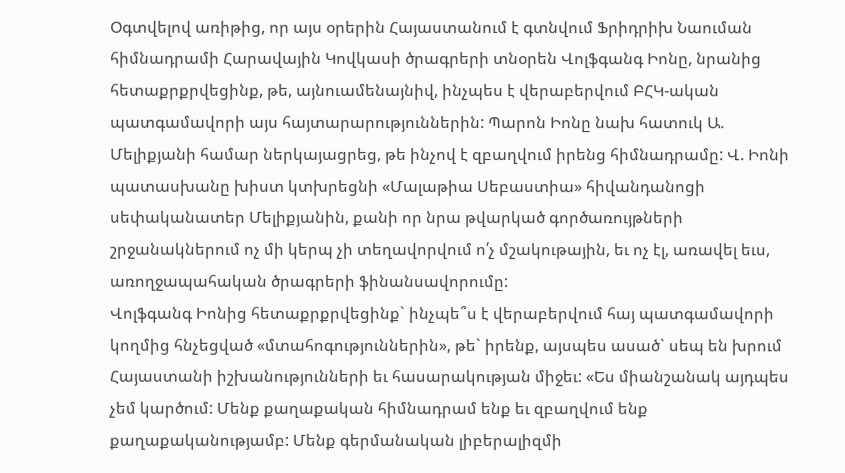Օգտվելով առիթից, որ այս օրերին Հայաստանում է գտնվում Ֆրիդրիխ Նաուման հիմնադրամի Հարավային Կովկասի ծրագրերի տնօրեն Վոլֆգանգ Իոնը, նրանից հետաքրքրվեցինք, թե, այնուամենայնիվ, ինչպես է վերաբերվում ԲՀԿ-ական պատգամավորի այս հայտարարություններին: Պարոն Իոնը նախ հատուկ Ա. Մելիքյանի համար ներկայացրեց, թե ինչով է զբաղվում իրենց հիմնադրամը: Վ. Իոնի պատասխանը խիստ կտխրեցնի «Մալաթիա Սեբաստիա» հիվանդանոցի սեփականատեր Մելիքյանին, քանի որ նրա թվարկած գործառույթների շրջանակներում ոչ մի կերպ չի տեղավորվում ո՛չ մշակութային, եւ ոչ էլ, առավել եւս, առողջապահական ծրագրերի ֆինանսավորումը:
Վոլֆգանգ Իոնից հետաքրքրվեցինք` ինչպե՞ս է վերաբերվում հայ պատգամավորի կողմից հնչեցված «մտահոգություններին», թե` իրենք, այսպես ասած` սեպ են խրում Հայաստանի իշխանությունների եւ հասարակության միջեւ: «Ես միանշանակ այդպես չեմ կարծում: Մենք քաղաքական հիմնադրամ ենք եւ զբաղվում ենք քաղաքականությամբ: Մենք գերմանական լիբերալիզմի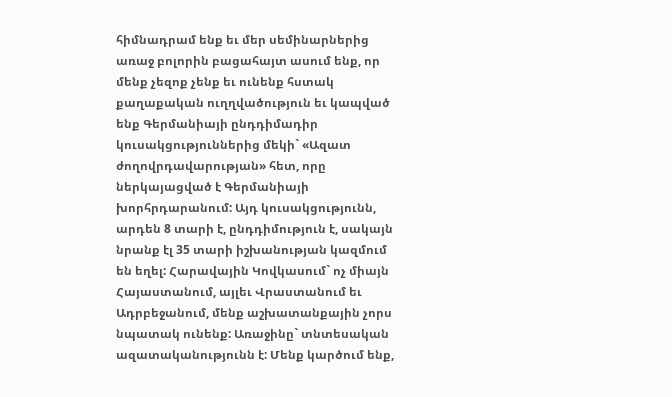հիմնադրամ ենք եւ մեր սեմինարներից առաջ բոլորին բացահայտ ասում ենք, որ մենք չեզոք չենք եւ ունենք հստակ քաղաքական ուղղվածություն եւ կապված ենք Գերմանիայի ընդդիմադիր կուսակցություններից մեկի` «Ազատ ժողովրդավարության» հետ, որը ներկայացված է Գերմանիայի խորհրդարանում: Այդ կուսակցությունն, արդեն 8 տարի է, ընդդիմություն է, սակայն նրանք էլ 35 տարի իշխանության կազմում են եղել: Հարավային Կովկասում` ոչ միայն Հայաստանում, այլեւ Վրաստանում եւ Ադրբեջանում, մենք աշխատանքային չորս նպատակ ունենք: Առաջինը` տնտեսական ազատականությունն է: Մենք կարծում ենք,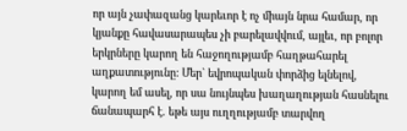որ այն չափազանց կարեւոր է ոչ միայն նրա համար, որ կյանքը հավասարապես չի բարելավվում, այլեւ, որ բոլոր երկրները կարող են հաջողությամբ հաղթահարել աղքատությունը: Մեր` եվրոպական փորձից ելնելով, կարող եմ ասել, որ սա նույնպես խաղաղության հասնելու ճանապարհ է. եթե այս ուղղությամբ տարվող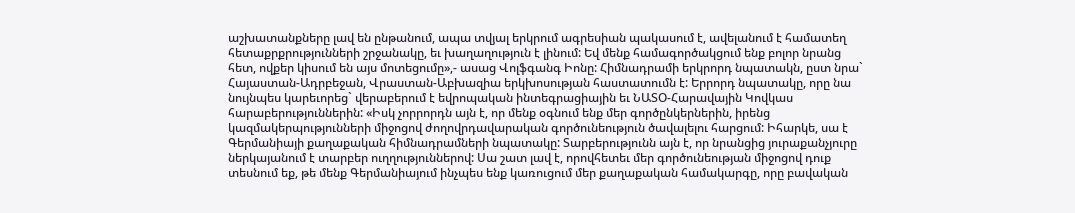աշխատանքները լավ են ընթանում, ապա տվյալ երկրում ագրեսիան պակասում է, ավելանում է համատեղ հետաքրքրությունների շրջանակը, եւ խաղաղություն է լինում: Եվ մենք համագործակցում ենք բոլոր նրանց հետ, ովքեր կիսում են այս մոտեցումը»,- ասաց Վոլֆգանգ Իոնը: Հիմնադրամի երկրորդ նպատակն, ըստ նրա` Հայաստան-Ադրբեջան, Վրաստան-Աբխազիա երկխոսության հաստատումն է: Երրորդ նպատակը, որը նա նույնպես կարեւորեց` վերաբերում է եվրոպական ինտեգրացիային եւ ՆԱՏՕ-Հարավային Կովկաս հարաբերություններին: «Իսկ չորրորդն այն է, որ մենք օգնում ենք մեր գործընկերներին, իրենց կազմակերպությունների միջոցով ժողովրդավարական գործունեություն ծավալելու հարցում: Իհարկե, սա է Գերմանիայի քաղաքական հիմնադրամների նպատակը: Տարբերությունն այն է, որ նրանցից յուրաքանչյուրը ներկայանում է տարբեր ուղղություններով: Սա շատ լավ է, որովհետեւ մեր գործունեության միջոցով դուք տեսնում եք, թե մենք Գերմանիայում ինչպես ենք կառուցում մեր քաղաքական համակարգը, որը բավական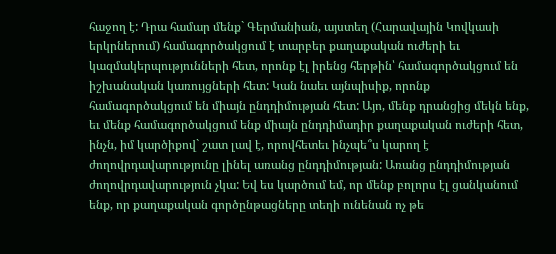հաջող է: Դրա համար մենք` Գերմանիան, այստեղ (Հարավային Կովկասի երկրներում) համագործակցում է տարբեր քաղաքական ուժերի եւ կազմակերպությունների հետ, որոնք էլ իրենց հերթին՝ համագործակցում են իշխանական կառույցների հետ: Կան նաեւ այնպիսիք, որոնք համագործակցում են միայն ընդդիմության հետ: Այո, մենք դրանցից մեկն ենք, եւ մենք համագործակցում ենք միայն ընդդիմադիր քաղաքական ուժերի հետ, ինչն, իմ կարծիքով` շատ լավ է, որովհետեւ ինչպե՞ս կարող է ժողովրդավարությունը լինել առանց ընդդիմության: Առանց ընդդիմության ժողովրդավարություն չկա: Եվ ես կարծում եմ, որ մենք բոլորս էլ ցանկանում ենք, որ քաղաքական գործընթացները տեղի ունենան ոչ թե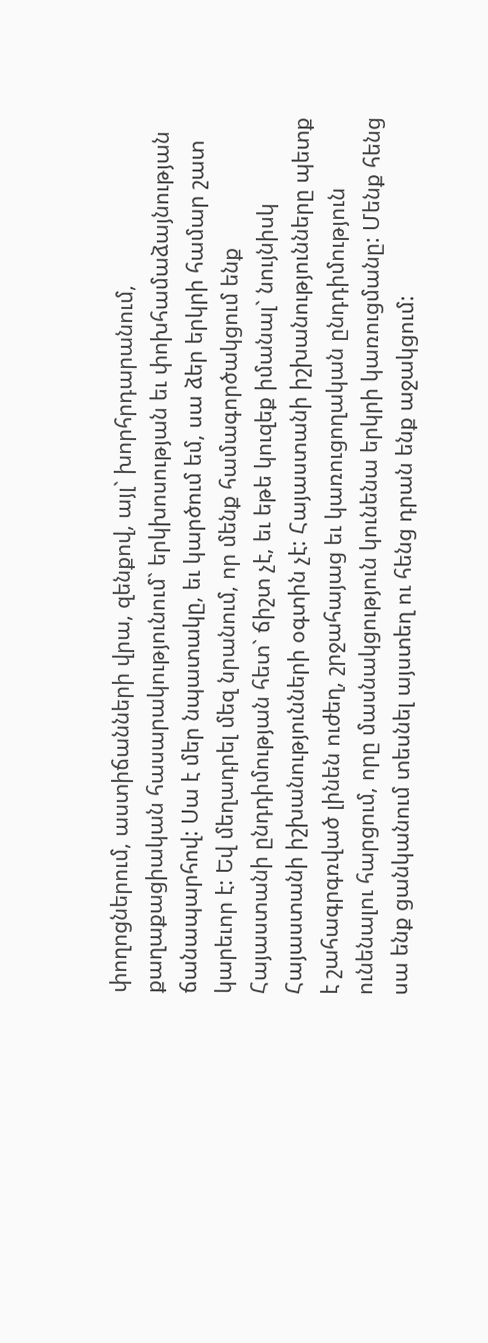փողոցներում, աստիճանների վրա, զենքով, այլ` խորհրդարանում, քաղաքացիական հասարակությունում` երկխոսության եւ փոխհամաձայնության ճանապարհով: Սա է մեր նպատակը, եւ կարծում եմ, սա ձեր երկրի համար շատ կարեւոր է: Եվ մեղադրել մեզ նրանում, որ մենք համագործակցում ենք Հայաստանի ընդդիմության հետ` ճիշտ չէ, եւ եթե կուզեք իմանալ` նույնիսկ Հայաստանի իշխանությունների օգտին չէ: Հայաստանի իշխանությունները պետք է շահագրգռված լինեն ուժեղ, շրջահայաց եւ կառուցողական ընդդիմություն ունենալու հարցում, որը մասնակցություն կունենա երկրի կառուցմանը: Մենք հենց սա ենք ցանկանում տեսնել այստեղ ու հենց դրան ենք աջակցում: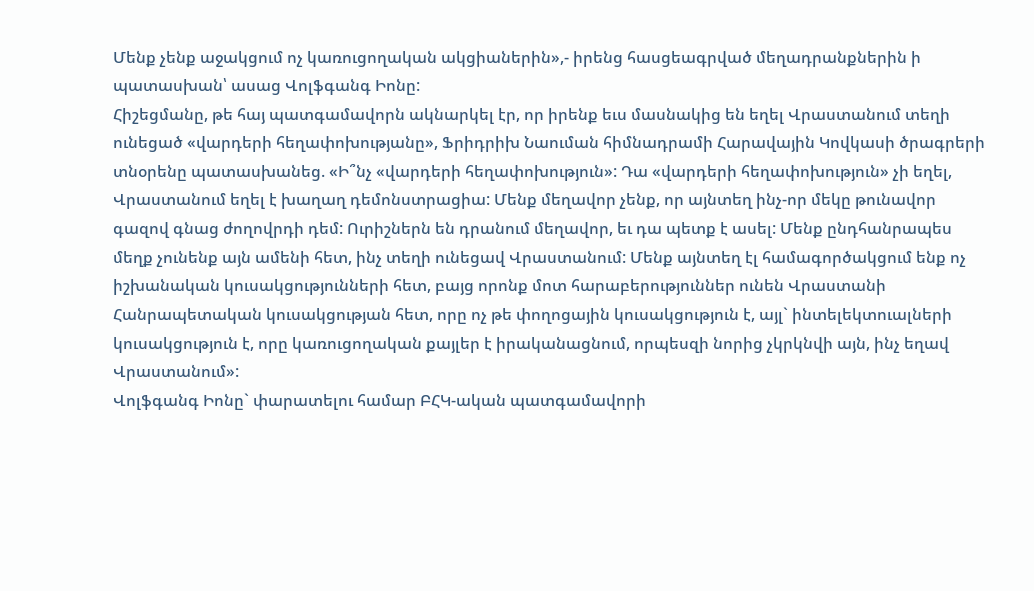Մենք չենք աջակցում ոչ կառուցողական ակցիաներին»,- իրենց հասցեագրված մեղադրանքներին ի պատասխան՝ ասաց Վոլֆգանգ Իոնը:
Հիշեցմանը, թե հայ պատգամավորն ակնարկել էր, որ իրենք եւս մասնակից են եղել Վրաստանում տեղի ունեցած «վարդերի հեղափոխությանը», Ֆրիդրիխ Նաուման հիմնադրամի Հարավային Կովկասի ծրագրերի տնօրենը պատասխանեց. «Ի՞նչ «վարդերի հեղափոխություն»: Դա «վարդերի հեղափոխություն» չի եղել, Վրաստանում եղել է խաղաղ դեմոնստրացիա: Մենք մեղավոր չենք, որ այնտեղ ինչ-որ մեկը թունավոր գազով գնաց ժողովրդի դեմ: Ուրիշներն են դրանում մեղավոր, եւ դա պետք է ասել: Մենք ընդհանրապես մեղք չունենք այն ամենի հետ, ինչ տեղի ունեցավ Վրաստանում: Մենք այնտեղ էլ համագործակցում ենք ոչ իշխանական կուսակցությունների հետ, բայց որոնք մոտ հարաբերություններ ունեն Վրաստանի Հանրապետական կուսակցության հետ, որը ոչ թե փողոցային կուսակցություն է, այլ` ինտելեկտուալների կուսակցություն է, որը կառուցողական քայլեր է իրականացնում, որպեսզի նորից չկրկնվի այն, ինչ եղավ Վրաստանում»:
Վոլֆգանգ Իոնը` փարատելու համար ԲՀԿ-ական պատգամավորի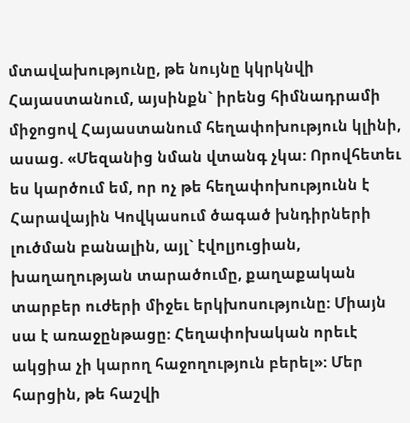մտավախությունը, թե նույնը կկրկնվի Հայաստանում, այսինքն` իրենց հիմնադրամի միջոցով Հայաստանում հեղափոխություն կլինի, ասաց. «Մեզանից նման վտանգ չկա: Որովհետեւ ես կարծում եմ, որ ոչ թե հեղափոխությունն է Հարավային Կովկասում ծագած խնդիրների լուծման բանալին, այլ` էվոլյուցիան, խաղաղության տարածումը, քաղաքական տարբեր ուժերի միջեւ երկխոսությունը: Միայն սա է առաջընթացը: Հեղափոխական որեւէ ակցիա չի կարող հաջողություն բերել»: Մեր հարցին, թե հաշվի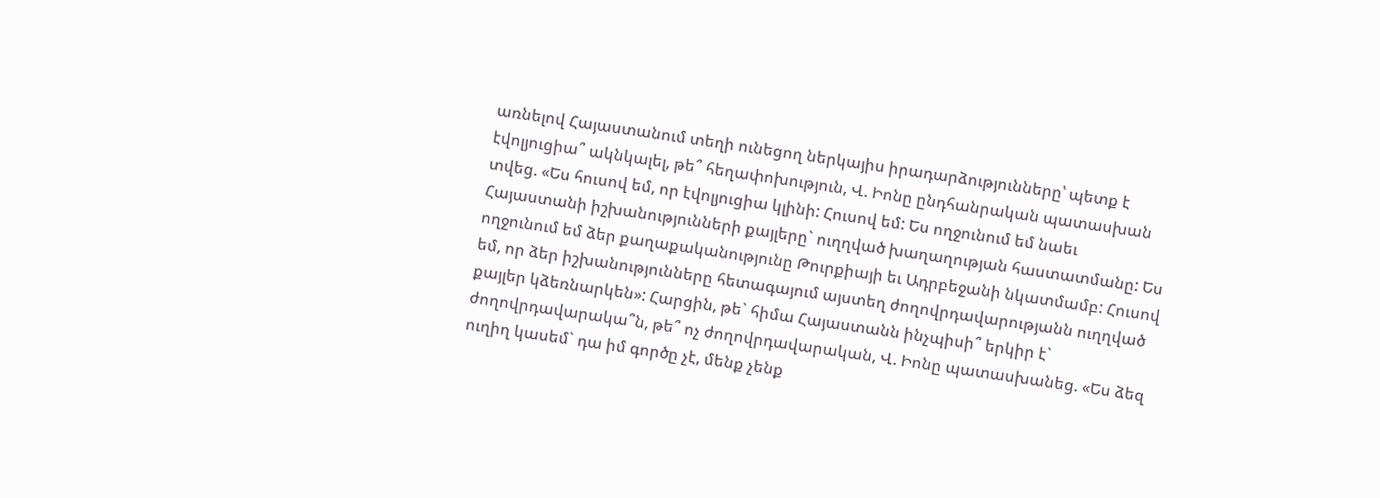առնելով Հայաստանում տեղի ունեցող ներկայիս իրադարձությունները՝ պետք է էվոլյուցիա՞ ակնկալել, թե՞ հեղափոխություն, Վ. Իոնը ընդհանրական պատասխան տվեց. «Ես հուսով եմ, որ էվոլյուցիա կլինի: Հուսով եմ: Ես ողջունում եմ նաեւ Հայաստանի իշխանությունների քայլերը` ուղղված խաղաղության հաստատմանը: Ես ողջունում եմ ձեր քաղաքականությունը Թուրքիայի եւ Ադրբեջանի նկատմամբ: Հուսով եմ, որ ձեր իշխանությունները հետագայում այստեղ ժողովրդավարությանն ուղղված քայլեր կձեռնարկեն»: Հարցին, թե` հիմա Հայաստանն ինչպիսի՞ երկիր է` ժողովրդավարակա՞ն, թե՞ ոչ ժողովրդավարական, Վ. Իոնը պատասխանեց. «Ես ձեզ ուղիղ կասեմ` դա իմ գործը չէ, մենք չենք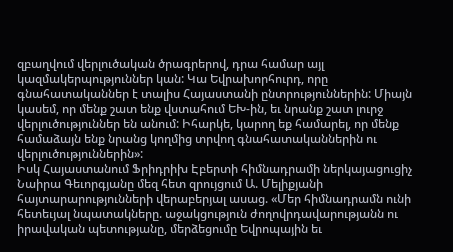զբաղվում վերլուծական ծրագրերով, դրա համար այլ կազմակերպություններ կան: Կա Եվրախորհուրդ, որը գնահատականներ է տալիս Հայաստանի ընտրություններին: Միայն կասեմ, որ մենք շատ ենք վստահում ԵԽ-ին, եւ նրանք շատ լուրջ վերլուծություններ են անում: Իհարկե, կարող եք համարել, որ մենք համաձայն ենք նրանց կողմից տրվող գնահատականներին ու վերլուծություններին»:
Իսկ Հայաստանում Ֆրիդրիխ Էբերտի հիմնադրամի ներկայացուցիչ Նաիրա Գեւորգյանը մեզ հետ զրույցում Ա. Մելիքյանի հայտարարությունների վերաբերյալ ասաց. «Մեր հիմնադրամն ունի հետեւյալ նպատակները. աջակցություն ժողովրդավարությանն ու իրավական պետությանը, մերձեցումը Եվրոպային եւ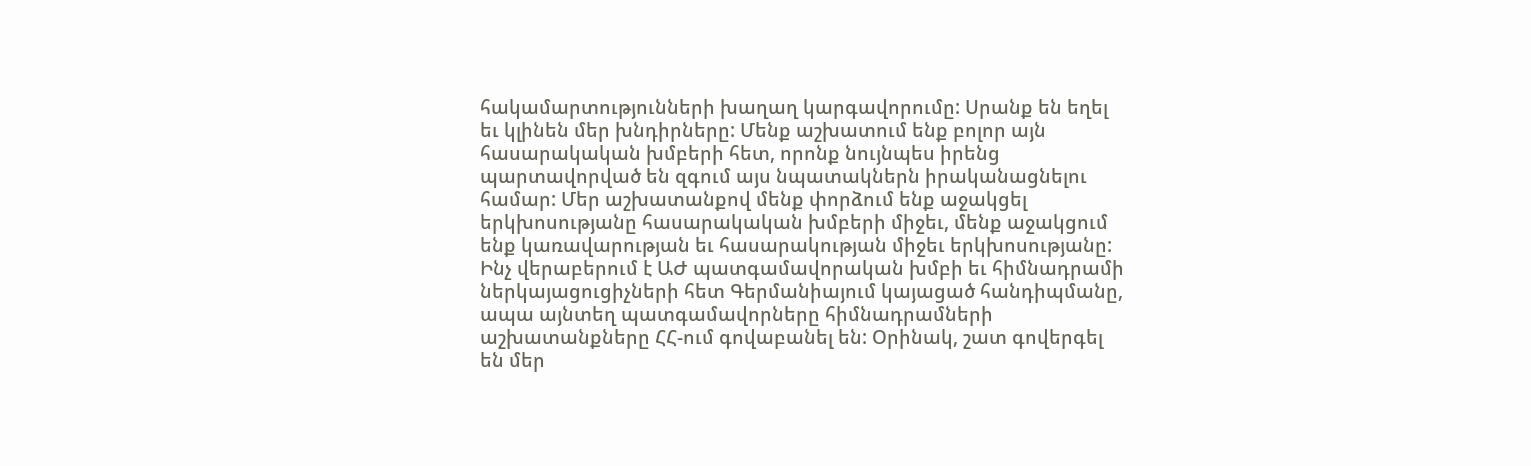հակամարտությունների խաղաղ կարգավորումը: Սրանք են եղել եւ կլինեն մեր խնդիրները: Մենք աշխատում ենք բոլոր այն հասարակական խմբերի հետ, որոնք նույնպես իրենց պարտավորված են զգում այս նպատակներն իրականացնելու համար: Մեր աշխատանքով մենք փորձում ենք աջակցել երկխոսությանը հասարակական խմբերի միջեւ, մենք աջակցում ենք կառավարության եւ հասարակության միջեւ երկխոսությանը: Ինչ վերաբերում է ԱԺ պատգամավորական խմբի եւ հիմնադրամի ներկայացուցիչների հետ Գերմանիայում կայացած հանդիպմանը, ապա այնտեղ պատգամավորները հիմնադրամների աշխատանքները ՀՀ-ում գովաբանել են: Օրինակ, շատ գովերգել են մեր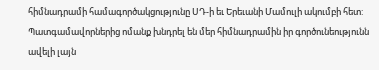հիմնադրամի համագործակցությունը ՍԴ-ի եւ Երեւանի Մամուլի ակումբի հետ: Պատգամավորներից ոմանք խնդրել են մեր հիմնադրամին իր գործունեությունն ավելի լայն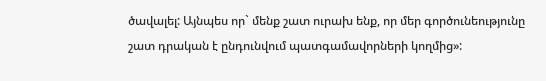ծավալել: Այնպես որ` մենք շատ ուրախ ենք, որ մեր գործունեությունը շատ դրական է ընդունվում պատգամավորների կողմից»: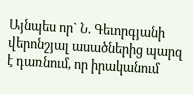Այնպես որ` Ն. Գեւորգյանի վերոնշյալ ասածներից պարզ է դառնում, որ իրականում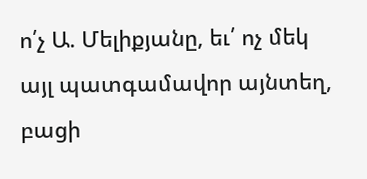ո՛չ Ա. Մելիքյանը, եւ՛ ոչ մեկ այլ պատգամավոր այնտեղ, բացի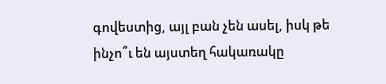գովեստից, այլ բան չեն ասել, իսկ թե ինչո՞ւ են այստեղ հակառակը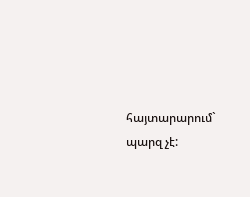հայտարարում` պարզ չէ: